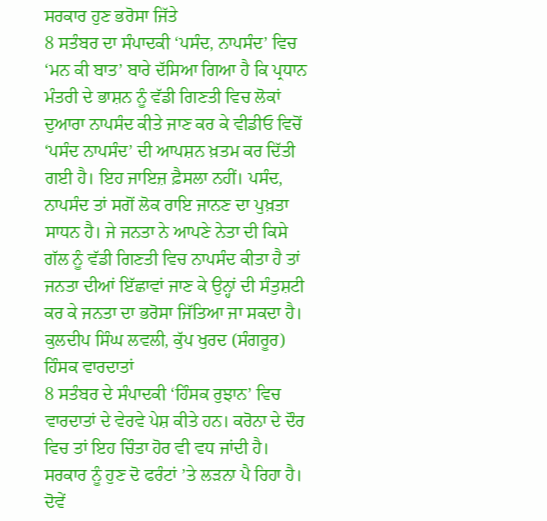ਸਰਕਾਰ ਹੁਣ ਭਰੋਸਾ ਜਿੱਤੇ
8 ਸਤੰਬਰ ਦਾ ਸੰਪਾਦਕੀ ‘ਪਸੰਦ, ਨਾਪਸੰਦ’ ਵਿਚ ‘ਮਨ ਕੀ ਬਾਤ’ ਬਾਰੇ ਦੱਸਿਆ ਗਿਆ ਹੈ ਕਿ ਪ੍ਰਧਾਨ ਮੰਤਰੀ ਦੇ ਭਾਸ਼ਨ ਨੂੰ ਵੱਡੀ ਗਿਣਤੀ ਵਿਚ ਲੋਕਾਂ ਦੁਆਰਾ ਨਾਪਸੰਦ ਕੀਤੇ ਜਾਣ ਕਰ ਕੇ ਵੀਡੀਓ ਵਿਚੋਂ ‘ਪਸੰਦ ਨਾਪਸੰਦ’ ਦੀ ਆਪਸ਼ਨ ਖ਼ਤਮ ਕਰ ਦਿੱਤੀ ਗਈ ਹੈ। ਇਹ ਜਾਇਜ਼ ਫ਼ੈਸਲਾ ਨਹੀਂ। ਪਸੰਦ, ਨਾਪਸੰਦ ਤਾਂ ਸਗੋਂ ਲੋਕ ਰਾਇ ਜਾਨਣ ਦਾ ਪੁਖ਼ਤਾ ਸਾਧਨ ਹੈ। ਜੇ ਜਨਤਾ ਨੇ ਆਪਣੇ ਨੇਤਾ ਦੀ ਕਿਸੇ ਗੱਲ ਨੂੰ ਵੱਡੀ ਗਿਣਤੀ ਵਿਚ ਨਾਪਸੰਦ ਕੀਤਾ ਹੈ ਤਾਂ ਜਨਤਾ ਦੀਆਂ ਇੱਛਾਵਾਂ ਜਾਣ ਕੇ ਉਨ੍ਹਾਂ ਦੀ ਸੰਤੁਸ਼ਟੀ ਕਰ ਕੇ ਜਨਤਾ ਦਾ ਭਰੋਸਾ ਜਿੱਤਿਆ ਜਾ ਸਕਦਾ ਹੈ।
ਕੁਲਦੀਪ ਸਿੰਘ ਲਵਲੀ, ਕੁੱਪ ਖੁਰਦ (ਸੰਗਰੂਰ)
ਹਿੰਸਕ ਵਾਰਦਾਤਾਂ
8 ਸਤੰਬਰ ਦੇ ਸੰਪਾਦਕੀ ‘ਹਿੰਸਕ ਰੁਝਾਨ’ ਵਿਚ ਵਾਰਦਾਤਾਂ ਦੇ ਵੇਰਵੇ ਪੇਸ਼ ਕੀਤੇ ਹਨ। ਕਰੋਨਾ ਦੇ ਦੌਰ ਵਿਚ ਤਾਂ ਇਹ ਚਿੰਤਾ ਹੋਰ ਵੀ ਵਧ ਜਾਂਦੀ ਹੈ। ਸਰਕਾਰ ਨੂੰ ਹੁਣ ਦੋ ਫਰੰਟਾਂ ’ਤੇ ਲੜਨਾ ਪੈ ਰਿਹਾ ਹੈ। ਦੋਵੇਂ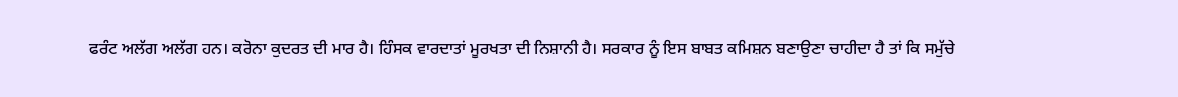ਫਰੰਟ ਅਲੱਗ ਅਲੱਗ ਹਨ। ਕਰੋਨਾ ਕੁਦਰਤ ਦੀ ਮਾਰ ਹੈ। ਹਿੰਸਕ ਵਾਰਦਾਤਾਂ ਮੂਰਖਤਾ ਦੀ ਨਿਸ਼ਾਨੀ ਹੈ। ਸਰਕਾਰ ਨੂੰ ਇਸ ਬਾਬਤ ਕਮਿਸ਼ਨ ਬਣਾਉਣਾ ਚਾਹੀਦਾ ਹੈ ਤਾਂ ਕਿ ਸਮੁੱਚੇ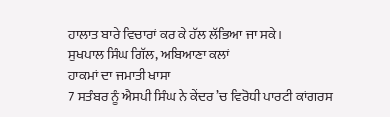ਹਾਲਾਤ ਬਾਰੇ ਵਿਚਾਰਾਂ ਕਰ ਕੇ ਹੱਲ ਲੱਭਿਆ ਜਾ ਸਕੇ।
ਸੁਖਪਾਲ ਸਿੰਘ ਗਿੱਲ, ਅਬਿਆਣਾ ਕਲਾਂ
ਹਾਕਮਾਂ ਦਾ ਜਮਾਤੀ ਖਾਸਾ
7 ਸਤੰਬਰ ਨੂੰ ਐਸਪੀ ਸਿੰਘ ਨੇ ਕੇਂਦਰ ’ਚ ਵਿਰੋਧੀ ਪਾਰਟੀ ਕਾਂਗਰਸ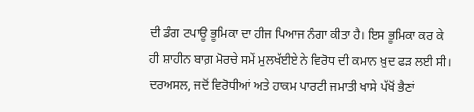ਦੀ ਡੰਗ ਟਪਾਊ ਭੂਮਿਕਾ ਦਾ ਹੀਜ ਪਿਆਜ ਨੰਗਾ ਕੀਤਾ ਹੈ। ਇਸ ਭੂਮਿਕਾ ਕਰ ਕੇ ਹੀ ਸ਼ਾਹੀਨ ਬਾਗ਼ ਮੋਰਚੇ ਸਮੇਂ ਮੁਲਖੱਈਏ ਨੇ ਵਿਰੋਧ ਦੀ ਕਮਾਨ ਖ਼ੁਦ ਫੜ ਲਈ ਸੀ। ਦਰਅਸਲ, ਜਦੋਂ ਵਿਰੋਧੀਆਂ ਅਤੇ ਹਾਕਮ ਪਾਰਟੀ ਜਮਾਤੀ ਖਾਸੇ ਪੱਖੋਂ ਭੈਣਾਂ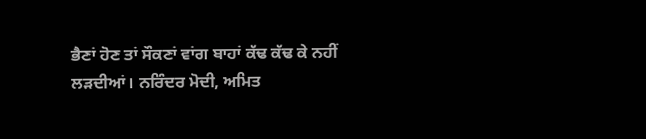ਭੈਣਾਂ ਹੋਣ ਤਾਂ ਸੌਕਣਾਂ ਵਾਂਗ ਬਾਹਾਂ ਕੱਢ ਕੱਢ ਕੇ ਨਹੀਂ ਲੜਦੀਆਂ। ਨਰਿੰਦਰ ਮੋਦੀ, ਅਮਿਤ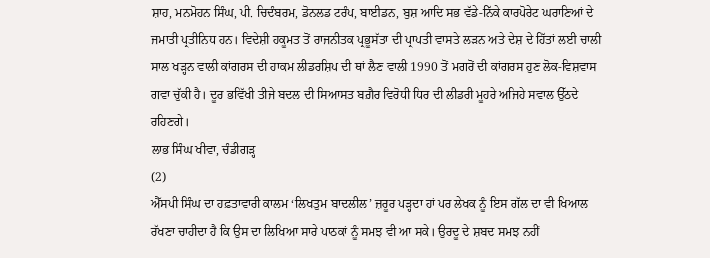ਸ਼ਾਹ, ਮਨਮੋਹਨ ਸਿੰਘ, ਪੀ. ਚਿਦੰਬਰਮ, ਡੋਨਲਡ ਟਰੰਪ, ਬਾਈਡਨ, ਬੁਸ਼ ਆਦਿ ਸਭ ਵੱਡੇ-ਨਿੱਕੇ ਕਾਰਪੋਰੇਟ ਘਰਾਣਿਆਂ ਦੇ ਜਮਾਤੀ ਪ੍ਰਤੀਨਿਧ ਹਨ। ਵਿਦੇਸ਼ੀ ਹਕੂਮਤ ਤੋਂ ਰਾਜਨੀਤਕ ਪ੍ਰਭੂਸੱਤਾ ਦੀ ਪ੍ਰਾਪਤੀ ਵਾਸਤੇ ਲੜਨ ਅਤੇ ਦੇਸ਼ ਦੇ ਹਿੱਤਾਂ ਲਈ ਚਾਲੀ ਸਾਲ ਖੜ੍ਹਨ ਵਾਲੀ ਕਾਂਗਰਸ ਦੀ ਹਾਕਮ ਲੀਡਰਸ਼ਿਪ ਦੀ ਥਾਂ ਲੈਣ ਵਾਲੀ 1990 ਤੋਂ ਮਗਰੋਂ ਦੀ ਕਾਂਗਰਸ ਹੁਣ ਲੋਕ-ਵਿਸ਼ਵਾਸ ਗਵਾ ਚੁੱਕੀ ਹੈ। ਦੂਰ ਭਵਿੱਖੀ ਤੀਜੇ ਬਦਲ ਦੀ ਸਿਆਸਤ ਬਗ਼ੈਰ ਵਿਰੋਧੀ ਧਿਰ ਦੀ ਲੀਡਰੀ ਮੂਹਰੇ ਅਜਿਹੇ ਸਵਾਲ ਉੱਠਦੇ ਰਹਿਣਗੇ।
ਲਾਭ ਸਿੰਘ ਖੀਵਾ, ਚੰਡੀਗੜ੍ਹ
(2)
ਐੱਸਪੀ ਸਿੰਘ ਦਾ ਹਫ਼ਤਾਵਾਰੀ ਕਾਲਮ ‘ਲਿਖਤੁਮ ਬਾਦਲੀਲ’ ਜ਼ਰੂਰ ਪੜ੍ਹਦਾ ਹਾਂ ਪਰ ਲੇਖਕ ਨੂੰ ਇਸ ਗੱਲ ਦਾ ਵੀ ਖਿਆਲ ਰੱਖਣਾ ਚਾਹੀਦਾ ਹੈ ਕਿ ਉਸ ਦਾ ਲਿਖਿਆ ਸਾਰੇ ਪਾਠਕਾਂ ਨੂੰ ਸਮਝ ਵੀ ਆ ਸਕੇ। ਉਰਦੂ ਦੇ ਸ਼ਬਦ ਸਮਝ ਨਹੀਂ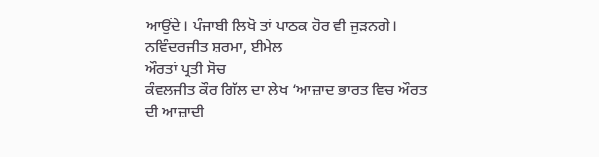ਆਉਂਦੇ। ਪੰਜਾਬੀ ਲਿਖੋ ਤਾਂ ਪਾਠਕ ਹੋਰ ਵੀ ਜੁੜਨਗੇ।
ਨਵਿੰਦਰਜੀਤ ਸ਼ਰਮਾ, ਈਮੇਲ
ਔਰਤਾਂ ਪ੍ਰਤੀ ਸੋਚ
ਕੰਵਲਜੀਤ ਕੌਰ ਗਿੱਲ ਦਾ ਲੇਖ ‘ਆਜ਼ਾਦ ਭਾਰਤ ਵਿਚ ਔਰਤ ਦੀ ਆਜ਼ਾਦੀ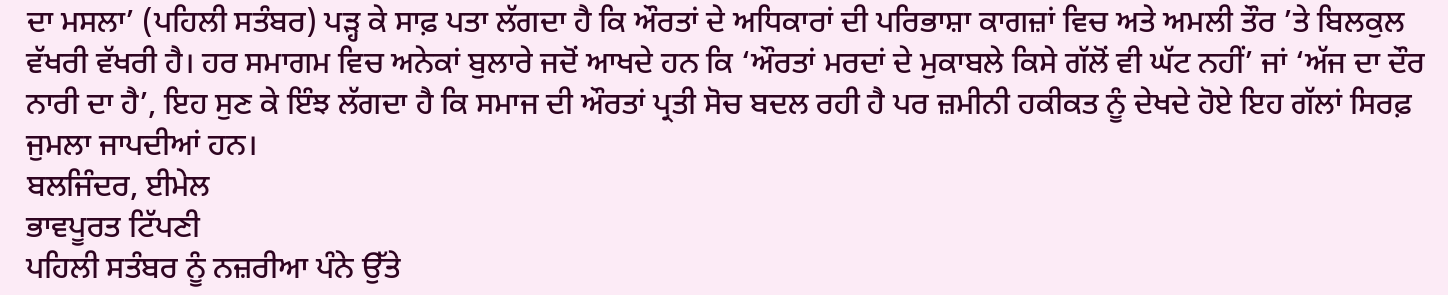ਦਾ ਮਸਲਾ’ (ਪਹਿਲੀ ਸਤੰਬਰ) ਪੜ੍ਹ ਕੇ ਸਾਫ਼ ਪਤਾ ਲੱਗਦਾ ਹੈ ਕਿ ਔਰਤਾਂ ਦੇ ਅਧਿਕਾਰਾਂ ਦੀ ਪਰਿਭਾਸ਼ਾ ਕਾਗਜ਼ਾਂ ਵਿਚ ਅਤੇ ਅਮਲੀ ਤੌਰ ’ਤੇ ਬਿਲਕੁਲ ਵੱਖਰੀ ਵੱਖਰੀ ਹੈ। ਹਰ ਸਮਾਗਮ ਵਿਚ ਅਨੇਕਾਂ ਬੁਲਾਰੇ ਜਦੋਂ ਆਖਦੇ ਹਨ ਕਿ ‘ਔਰਤਾਂ ਮਰਦਾਂ ਦੇ ਮੁਕਾਬਲੇ ਕਿਸੇ ਗੱਲੋਂ ਵੀ ਘੱਟ ਨਹੀਂ’ ਜਾਂ ‘ਅੱਜ ਦਾ ਦੌਰ ਨਾਰੀ ਦਾ ਹੈ’, ਇਹ ਸੁਣ ਕੇ ਇੰਝ ਲੱਗਦਾ ਹੈ ਕਿ ਸਮਾਜ ਦੀ ਔਰਤਾਂ ਪ੍ਰਤੀ ਸੋਚ ਬਦਲ ਰਹੀ ਹੈ ਪਰ ਜ਼ਮੀਨੀ ਹਕੀਕਤ ਨੂੰ ਦੇਖਦੇ ਹੋਏ ਇਹ ਗੱਲਾਂ ਸਿਰਫ਼ ਜੁਮਲਾ ਜਾਪਦੀਆਂ ਹਨ।
ਬਲਜਿੰਦਰ, ਈਮੇਲ
ਭਾਵਪੂਰਤ ਟਿੱਪਣੀ
ਪਹਿਲੀ ਸਤੰਬਰ ਨੂੰ ਨਜ਼ਰੀਆ ਪੰਨੇ ਉੱਤੇ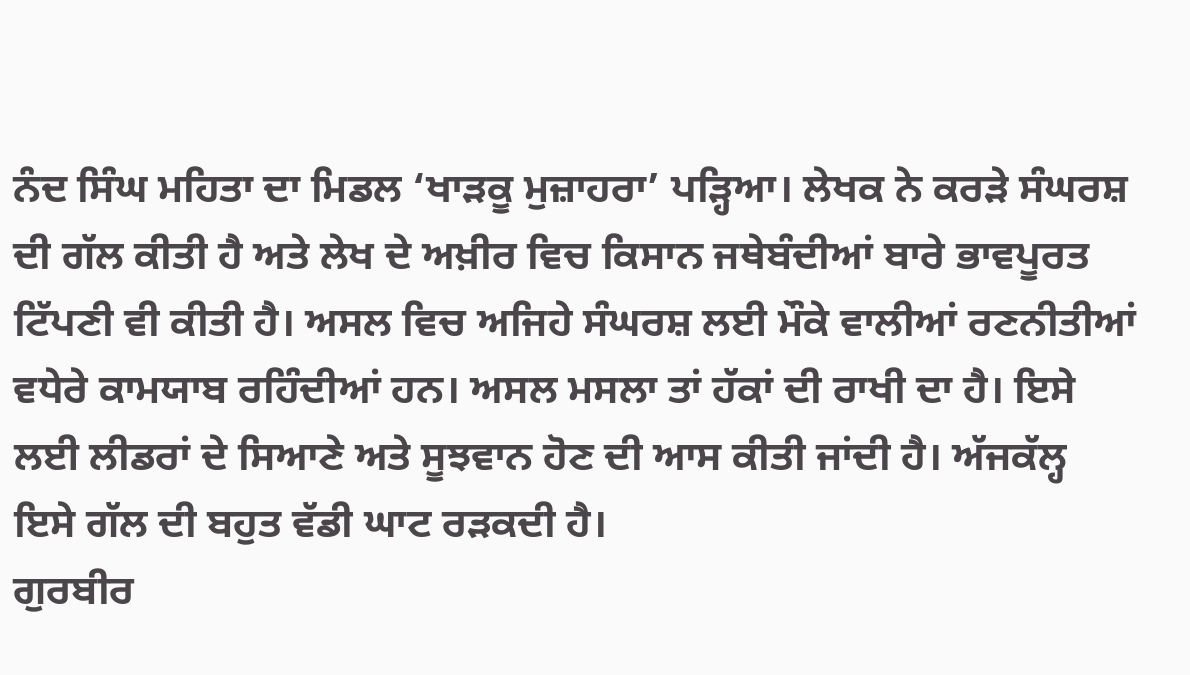ਨੰਦ ਸਿੰਘ ਮਹਿਤਾ ਦਾ ਮਿਡਲ ‘ਖਾੜਕੂ ਮੁਜ਼ਾਹਰਾ’ ਪੜ੍ਹਿਆ। ਲੇਖਕ ਨੇ ਕਰੜੇ ਸੰਘਰਸ਼ ਦੀ ਗੱਲ ਕੀਤੀ ਹੈ ਅਤੇ ਲੇਖ ਦੇ ਅਖ਼ੀਰ ਵਿਚ ਕਿਸਾਨ ਜਥੇਬੰਦੀਆਂ ਬਾਰੇ ਭਾਵਪੂਰਤ ਟਿੱਪਣੀ ਵੀ ਕੀਤੀ ਹੈ। ਅਸਲ ਵਿਚ ਅਜਿਹੇ ਸੰਘਰਸ਼ ਲਈ ਮੌਕੇ ਵਾਲੀਆਂ ਰਣਨੀਤੀਆਂ ਵਧੇਰੇ ਕਾਮਯਾਬ ਰਹਿੰਦੀਆਂ ਹਨ। ਅਸਲ ਮਸਲਾ ਤਾਂ ਹੱਕਾਂ ਦੀ ਰਾਖੀ ਦਾ ਹੈ। ਇਸੇ ਲਈ ਲੀਡਰਾਂ ਦੇ ਸਿਆਣੇ ਅਤੇ ਸੂਝਵਾਨ ਹੋਣ ਦੀ ਆਸ ਕੀਤੀ ਜਾਂਦੀ ਹੈ। ਅੱਜਕੱਲ੍ਹ ਇਸੇ ਗੱਲ ਦੀ ਬਹੁਤ ਵੱਡੀ ਘਾਟ ਰੜਕਦੀ ਹੈ।
ਗੁਰਬੀਰ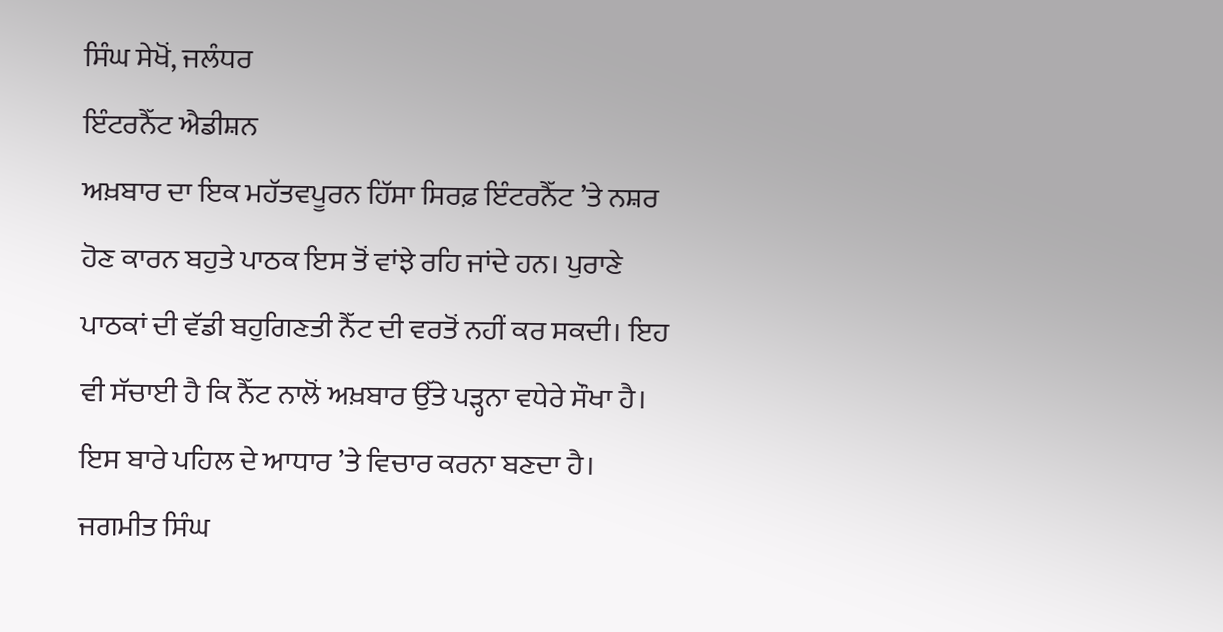ਸਿੰਘ ਸੇਖੋਂ, ਜਲੰਧਰ
ਇੰਟਰਨੈੱਟ ਐਡੀਸ਼ਨ
ਅਖ਼ਬਾਰ ਦਾ ਇਕ ਮਹੱਤਵਪੂਰਨ ਹਿੱਸਾ ਸਿਰਫ਼ ਇੰਟਰਨੈੱਟ ’ਤੇ ਨਸ਼ਰ ਹੋਣ ਕਾਰਨ ਬਹੁਤੇ ਪਾਠਕ ਇਸ ਤੋਂ ਵਾਂਝੇ ਰਹਿ ਜਾਂਦੇ ਹਨ। ਪੁਰਾਣੇ ਪਾਠਕਾਂ ਦੀ ਵੱਡੀ ਬਹੁਗਿਣਤੀ ਨੈੱਟ ਦੀ ਵਰਤੋਂ ਨਹੀਂ ਕਰ ਸਕਦੀ। ਇਹ ਵੀ ਸੱਚਾਈ ਹੈ ਕਿ ਨੈੱਟ ਨਾਲੋਂ ਅਖ਼ਬਾਰ ਉੱਤੇ ਪੜ੍ਹਨਾ ਵਧੇਰੇ ਸੌਖਾ ਹੈ। ਇਸ ਬਾਰੇ ਪਹਿਲ ਦੇ ਆਧਾਰ ’ਤੇ ਵਿਚਾਰ ਕਰਨਾ ਬਣਦਾ ਹੈ।
ਜਗਮੀਤ ਸਿੰਘ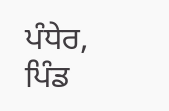ਪੰਧੇਰ, ਪਿੰਡ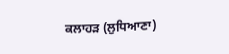ਕਲਾਹੜ (ਲੁਧਿਆਣਾ)